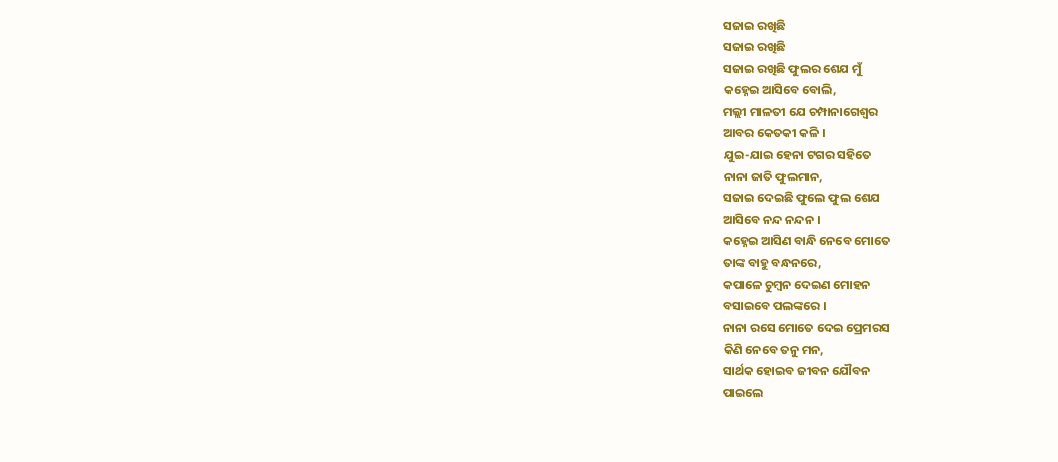ସଜାଇ ରଖିଛି
ସଜାଇ ରଖିଛି
ସଜାଇ ରଖିଛି ଫୁଲର ଶେଯ ମୁଁ
କହ୍ନେଇ ଆସିବେ ବୋଲି,
ମଲ୍ଲୀ ମାଳତୀ ଯେ ଚମ୍ପାନାଗେଶ୍ଵର
ଆବର କେତକୀ କଳି ।
ଯୁଇ-ଯାଇ ହେନା ଟଗର ସହିତେ
ନାନା ଜାତି ଫୁଲମାନ,
ସଜାଇ ଦେଇଛି ଫୁଲେ ଫୁଲ ଶେଯ
ଆସିବେ ନନ୍ଦ ନନ୍ଦନ ।
କହ୍ନେଇ ଆସିଣ ବାନ୍ଧି ନେବେ ମୋତେ
ତାଙ୍କ ବାହୁ ବନ୍ଧନରେ,
କପାଳେ ଚୁମ୍ବନ ଦେଇଣ ମୋହନ
ବସାଇବେ ପଲଙ୍କରେ ।
ନାନା ରସେ ମୋତେ ଦେଇ ପ୍ରେମରସ
କିଣି ନେବେ ତନୁ ମନ,
ସାର୍ଥକ ହୋଇବ ଜୀବନ ଯୌବନ
ପାଇଲେ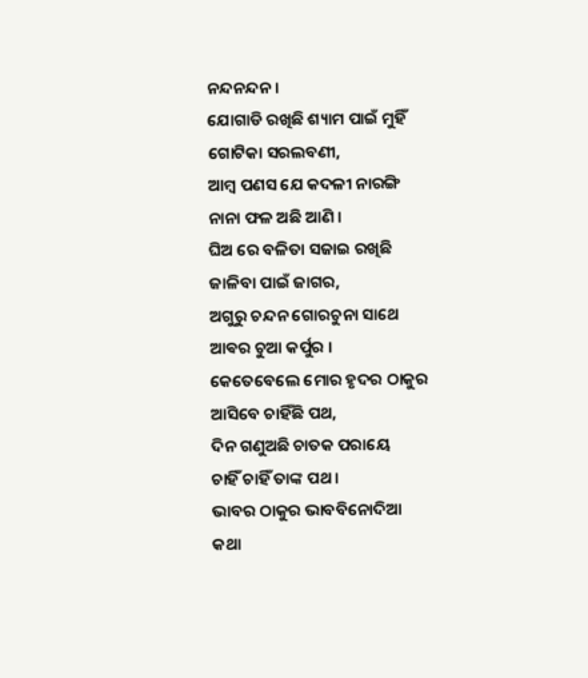ନନ୍ଦନନ୍ଦନ ।
ଯୋଗାଡି ରଖିଛି ଶ୍ୟାମ ପାଇଁ ମୁହିଁ
ଗୋଟିକା ସରଲବଣୀ,
ଆମ୍ବ ପଣସ ଯେ କଦଳୀ ନାରଙ୍ଗି
ନାନା ଫଳ ଅଛି ଆଣି ।
ଘିଅ ରେ ବଳିତା ସଜାଇ ରଖିଛି
ଜାଳିବା ପାଇଁ ଜାଗର,
ଅଗୁରୁ ଚନ୍ଦନ ଗୋରଚୁନା ସାଥେ
ଆଵର ଚୁଆ କର୍ପୁର ।
କେତେବେଲେ ମୋର ହୃଦର ଠାକୁର
ଆସିବେ ଚାହିଁଛି ପଥ,
ଦିନ ଗଣୁଅଛି ଚାତକ ପରାୟେ
ଚାହିଁ ଚାହିଁ ତାଙ୍କ ପଥ ।
ଭାବର ଠାକୁର ଭାବବିନୋଦିଆ
କଥା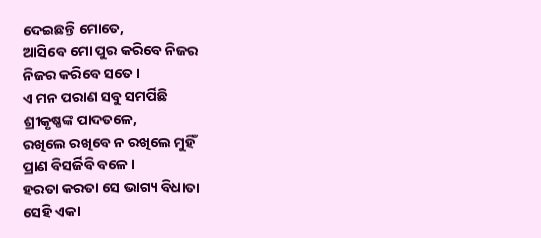ଦେଇଛନ୍ତି ମୋତେ,
ଆସିବେ ମୋ ପୁର କରିବେ ନିଜର
ନିଜର କରିବେ ସତେ ।
ଏ ମନ ପରାଣ ସବୁ ସମର୍ପିଛି
ଶ୍ରୀକୃଷ୍ଣଙ୍କ ପାଦତଳେ,
ରଖିଲେ ରଖିବେ ନ ରଖିଲେ ମୁହିଁ
ପ୍ରାଣ ବିସର୍ଜିବି ବଳେ ।
ହରତା କରତା ସେ ଭାଗ୍ୟ ବିଧାତା
ସେହି ଏକା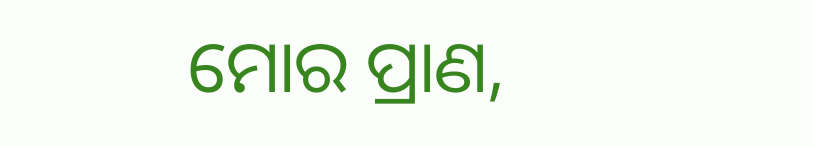ମୋର ପ୍ରାଣ,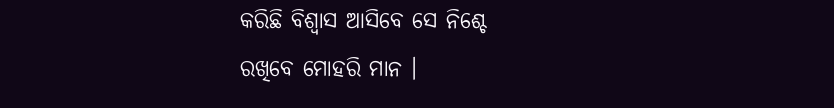କରିଛି ବିଶ୍ୱାସ ଆସିବେ ସେ ନିଶ୍ଚେ
ରଖିବେ ମୋହରି ମାନ ।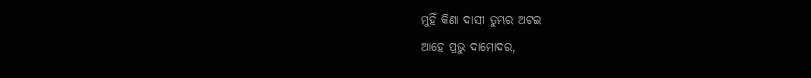ମୁହିଁ କିଣା ଦାସୀ ତୁମ୍ଭର ଅଟଇ
ଆହେ ପ୍ରଭୁ ଦାମୋଦର,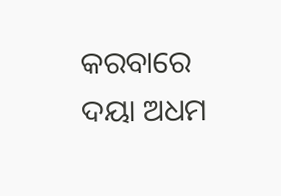କରବାରେ ଦୟା ଅଧମ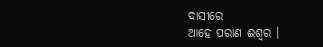ଦାସୀରେ
ଆହେ ପରାଣ ଈଶ୍ଵର ।